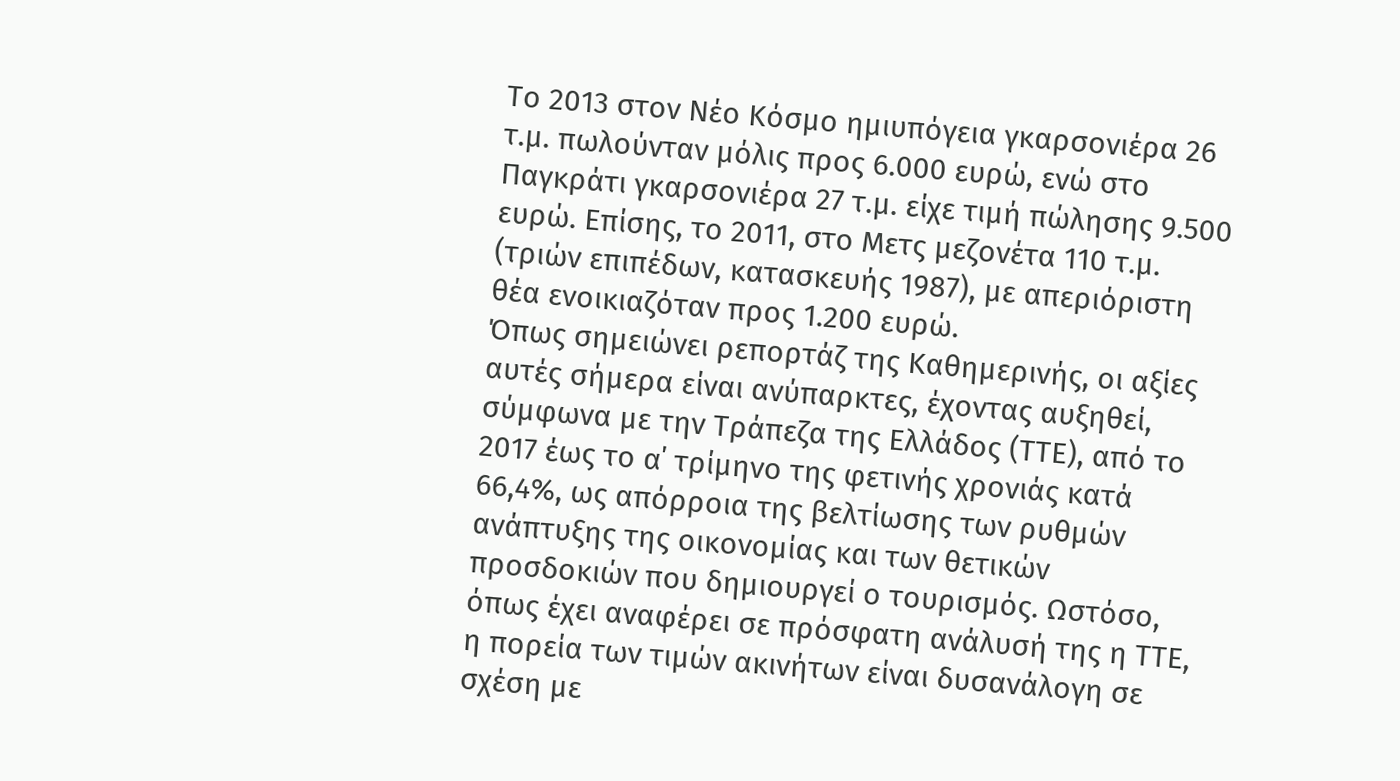Το 2013 στον Νέο Κόσμο ημιυπόγεια γκαρσονιέρα 26 τ.μ. πωλούνταν μόλις προς 6.000 ευρώ, ενώ στο Παγκράτι γκαρσονιέρα 27 τ.μ. είχε τιμή πώλησης 9.500 ευρώ. Επίσης, το 2011, στο Μετς μεζονέτα 110 τ.μ. (τριών επιπέδων, κατασκευής 1987), με απεριόριστη θέα ενοικιαζόταν προς 1.200 ευρώ.
Όπως σημειώνει ρεπορτάζ της Καθημερινής, οι αξίες αυτές σήμερα είναι ανύπαρκτες, έχοντας αυξηθεί, σύμφωνα με την Τράπεζα της Ελλάδος (ΤΤΕ), από το 2017 έως το α΄ τρίμηνο της φετινής χρονιάς κατά 66,4%, ως απόρροια της βελτίωσης των ρυθμών ανάπτυξης της οικονομίας και των θετικών προσδοκιών που δημιουργεί ο τουρισμός. Ωστόσο, όπως έχει αναφέρει σε πρόσφατη ανάλυσή της η ΤΤΕ, η πορεία των τιμών ακινήτων είναι δυσανάλογη σε σχέση με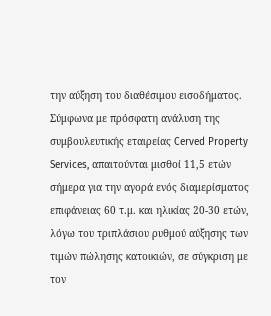την αύξηση του διαθέσιμου εισοδήματος.
Σύμφωνα με πρόσφατη ανάλυση της συμβουλευτικής εταιρείας Cerved Property Services, απαιτούνται μισθοί 11,5 ετών σήμερα για την αγορά ενός διαμερίσματος επιφάνειας 60 τ.μ. και ηλικίας 20-30 ετών, λόγω του τριπλάσιου ρυθμού αύξησης των τιμών πώλησης κατοικιών, σε σύγκριση με τον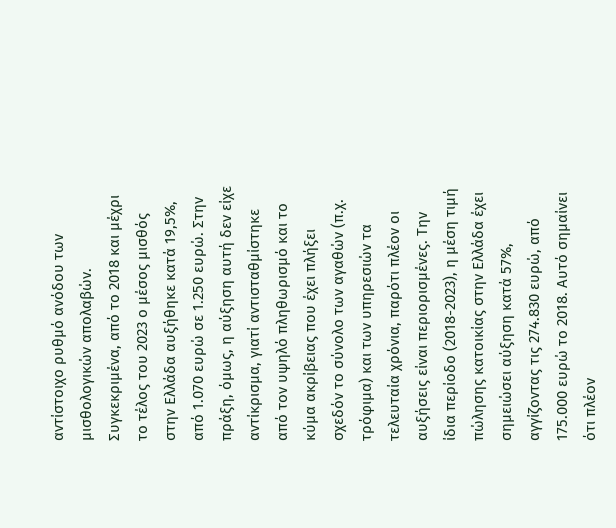αντίστοιχο ρυθμό ανόδου των μισθολογικών απολαβών. Συγκεκριμένα, από το 2018 και μέχρι το τέλος του 2023 ο μέσος μισθός στην Ελλάδα αυξήθηκε κατά 19,5%, από 1.070 ευρώ σε 1.250 ευρώ. Στην πράξη, όμως, η αύξηση αυτή δεν είχε αντίκρισμα, γιατί αντισταθμίστηκε από τον υψηλό πληθωρισμό και το κύμα ακρίβειας που έχει πλήξει σχεδόν το σύνολο των αγαθών (π.χ. τρόφιμα) και των υπηρεσιών τα τελευταία χρόνια, παρότι πλέον οι αυξήσεις είναι περιορισμένες. Την ίδια περίοδο (2018-2023), η μέση τιμή πώλησης κατοικίας στην Ελλάδα έχει σημειώσει αύξηση κατά 57%, αγγίζοντας τις 274.830 ευρώ, από 175.000 ευρώ το 2018. Αυτό σημαίνει ότι πλέον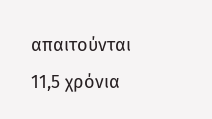απαιτούνται 11,5 χρόνια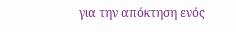για την απόκτηση ενός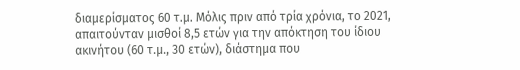διαμερίσματος 60 τ.μ. Μόλις πριν από τρία χρόνια, το 2021, απαιτούνταν μισθοί 8,5 ετών για την απόκτηση του ίδιου ακινήτου (60 τ.μ., 30 ετών), διάστημα που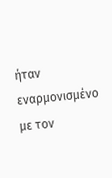ήταν εναρμονισμένο με τον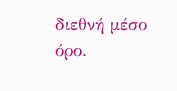διεθνή μέσο όρο.